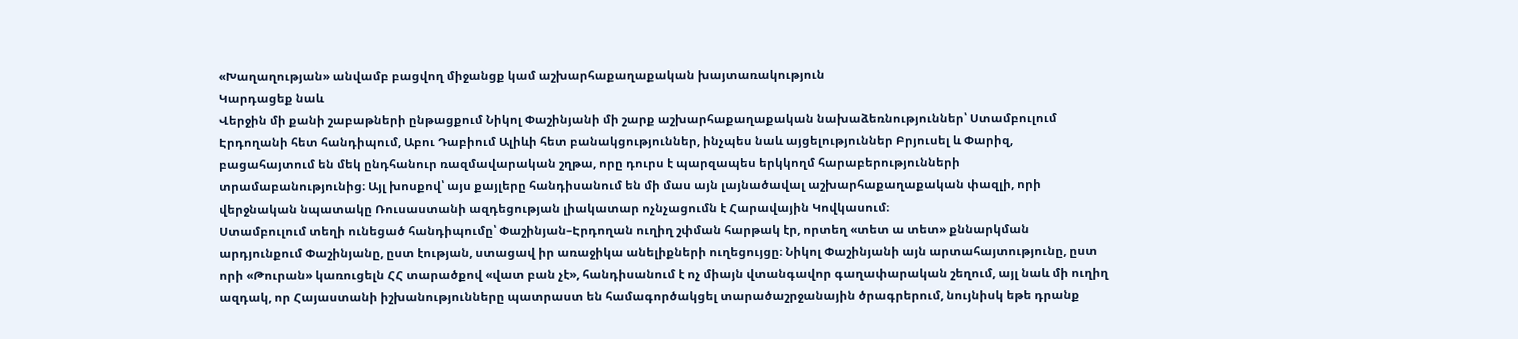«Խաղաղության» անվամբ բացվող միջանցք կամ աշխարհաքաղաքական խայտառակություն
Կարդացեք նաև
Վերջին մի քանի շաբաթների ընթացքում Նիկոլ Փաշինյանի մի շարք աշխարհաքաղաքական նախաձեռնություններ՝ Ստամբուլում Էրդողանի հետ հանդիպում, Աբու Դաբիում Ալիևի հետ բանակցություններ, ինչպես նաև այցելություններ Բրյուսել և Փարիզ, բացահայտում են մեկ ընդհանուր ռազմավարական շղթա, որը դուրս է պարզապես երկկողմ հարաբերությունների տրամաբանությունից։ Այլ խոսքով՝ այս քայլերը հանդիսանում են մի մաս այն լայնածավալ աշխարհաքաղաքական փազլի, որի վերջնական նպատակը Ռուսաստանի ազդեցության լիակատար ոչնչացումն է Հարավային Կովկասում։
Ստամբուլում տեղի ունեցած հանդիպումը՝ Փաշինյան–Էրդողան ուղիղ շփման հարթակ էր, որտեղ «տետ ա տետ» քննարկման արդյունքում Փաշինյանը, ըստ էության, ստացավ իր առաջիկա անելիքների ուղեցույցը։ Նիկոլ Փաշինյանի այն արտահայտությունը, ըստ որի «Թուրան» կառուցելն ՀՀ տարածքով «վատ բան չէ», հանդիսանում է ոչ միայն վտանգավոր գաղափարական շեղում, այլ նաև մի ուղիղ ազդակ, որ Հայաստանի իշխանությունները պատրաստ են համագործակցել տարածաշրջանային ծրագրերում, նույնիսկ եթե դրանք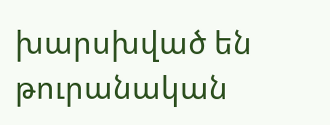խարսխված են թուրանական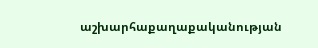աշխարհաքաղաքականության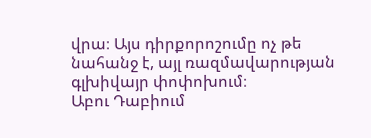վրա։ Այս դիրքորոշումը ոչ թե նահանջ է, այլ ռազմավարության գլխիվայր փոփոխում։
Աբու Դաբիում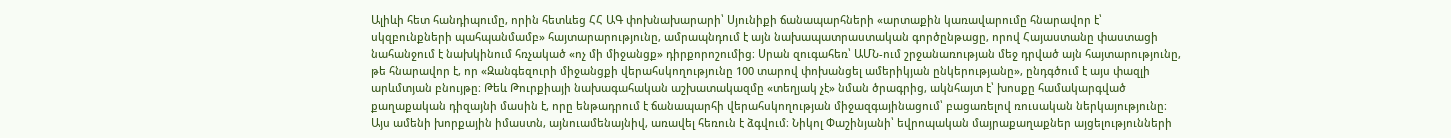Ալիևի հետ հանդիպումը, որին հետևեց ՀՀ ԱԳ փոխնախարարի՝ Սյունիքի ճանապարհների «արտաքին կառավարումը հնարավոր է՝ սկզբունքների պահպանմամբ» հայտարարությունը, ամրապնդում է այն նախապատրաստական գործընթացը, որով Հայաստանը փաստացի նահանջում է նախկինում հռչակած «ոչ մի միջանցք» դիրքորոշումից։ Սրան զուգահեռ՝ ԱՄՆ-ում շրջանառության մեջ դրված այն հայտարությունը, թե հնարավոր է, որ «Զանգեզուրի միջանցքի վերահսկողությունը 100 տարով փոխանցել ամերիկյան ընկերությանը», ընդգծում է այս փազլի արևմտյան բնույթը։ Թեև Թուրքիայի նախագահական աշխատակազմը «տեղյակ չէ» նման ծրագրից, ակնհայտ է՝ խոսքը համակարգված քաղաքական դիզայնի մասին է, որը ենթադրում է ճանապարհի վերահսկողության միջազգայինացում՝ բացառելով ռուսական ներկայությունը։
Այս ամենի խորքային իմաստն, այնուամենայնիվ, առավել հեռուն է ձգվում։ Նիկոլ Փաշինյանի՝ եվրոպական մայրաքաղաքներ այցելությունների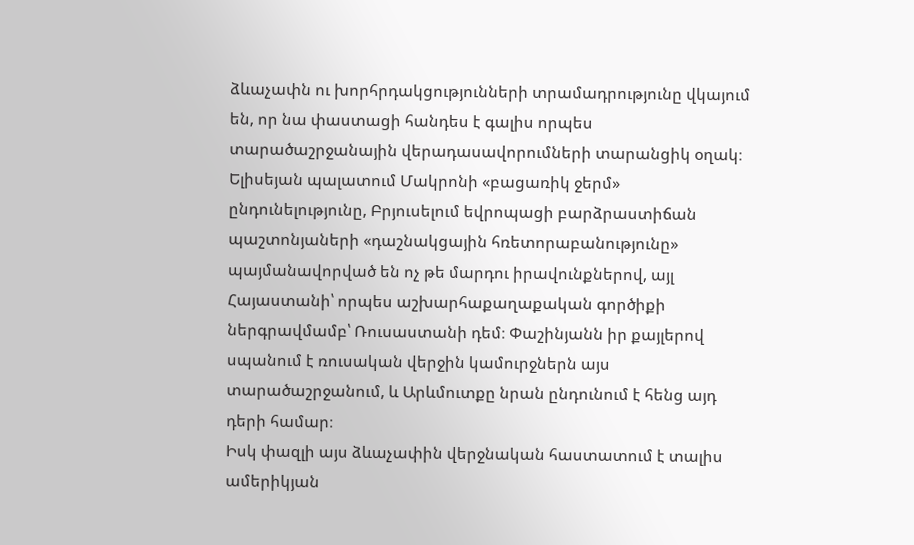ձևաչափն ու խորհրդակցությունների տրամադրությունը վկայում են, որ նա փաստացի հանդես է գալիս որպես տարածաշրջանային վերադասավորումների տարանցիկ օղակ։ Ելիսեյան պալատում Մակրոնի «բացառիկ ջերմ» ընդունելությունը, Բրյուսելում եվրոպացի բարձրաստիճան պաշտոնյաների «դաշնակցային հռետորաբանությունը» պայմանավորված են ոչ թե մարդու իրավունքներով, այլ Հայաստանի՝ որպես աշխարհաքաղաքական գործիքի ներգրավմամբ՝ Ռուսաստանի դեմ։ Փաշինյանն իր քայլերով սպանում է ռուսական վերջին կամուրջներն այս տարածաշրջանում, և Արևմուտքը նրան ընդունում է հենց այդ դերի համար։
Իսկ փազլի այս ձևաչափին վերջնական հաստատում է տալիս ամերիկյան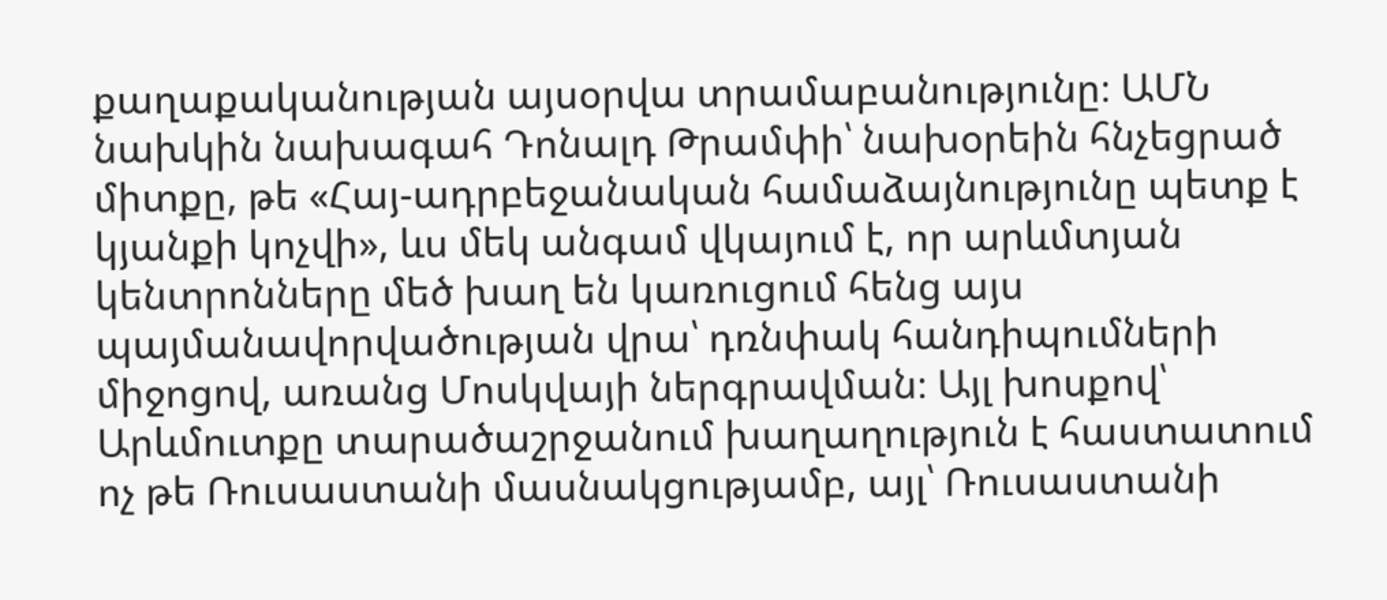քաղաքականության այսօրվա տրամաբանությունը։ ԱՄՆ նախկին նախագահ Դոնալդ Թրամփի՝ նախօրեին հնչեցրած միտքը, թե «Հայ-ադրբեջանական համաձայնությունը պետք է կյանքի կոչվի», ևս մեկ անգամ վկայում է, որ արևմտյան կենտրոնները մեծ խաղ են կառուցում հենց այս պայմանավորվածության վրա՝ դռնփակ հանդիպումների միջոցով, առանց Մոսկվայի ներգրավման։ Այլ խոսքով՝ Արևմուտքը տարածաշրջանում խաղաղություն է հաստատում ոչ թե Ռուսաստանի մասնակցությամբ, այլ՝ Ռուսաստանի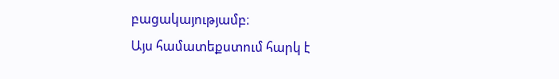բացակայությամբ։
Այս համատեքստում հարկ է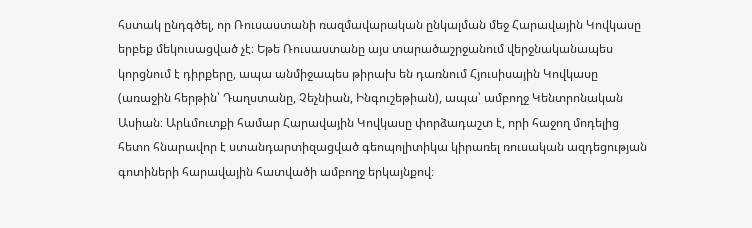հստակ ընդգծել, որ Ռուսաստանի ռազմավարական ընկալման մեջ Հարավային Կովկասը երբեք մեկուսացված չէ։ Եթե Ռուսաստանը այս տարածաշրջանում վերջնականապես կորցնում է դիրքերը, ապա անմիջապես թիրախ են դառնում Հյուսիսային Կովկասը (առաջին հերթին՝ Դաղստանը, Չեչնիան, Ինգուշեթիան), ապա՝ ամբողջ Կենտրոնական Ասիան։ Արևմուտքի համար Հարավային Կովկասը փորձադաշտ է, որի հաջող մոդելից հետո հնարավոր է ստանդարտիզացված գեոպոլիտիկա կիրառել ռուսական ազդեցության գոտիների հարավային հատվածի ամբողջ երկայնքով։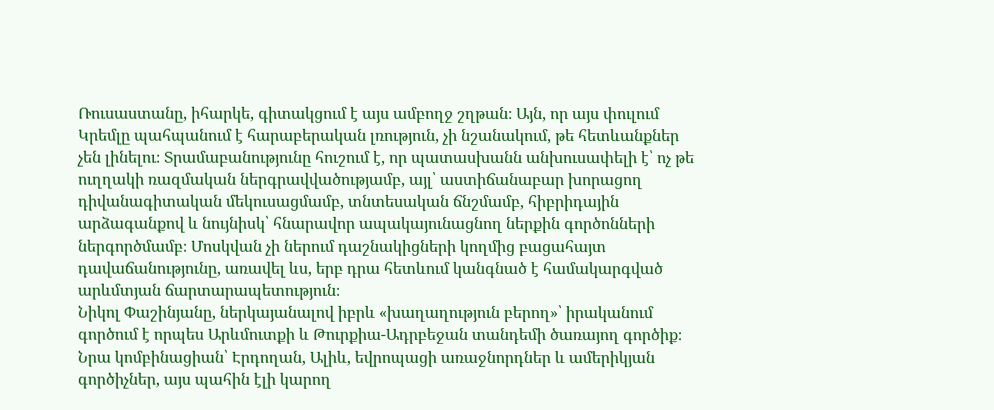Ռուսաստանը, իհարկե, գիտակցում է այս ամբողջ շղթան։ Այն, որ այս փուլում Կրեմլը պահպանում է հարաբերական լռություն, չի նշանակում, թե հետևանքներ չեն լինելու։ Տրամաբանությունը հուշում է, որ պատասխանն անխուսափելի է՝ ոչ թե ուղղակի ռազմական ներգրավվածությամբ, այլ՝ աստիճանաբար խորացող դիվանագիտական մեկուսացմամբ, տնտեսական ճնշմամբ, հիբրիդային արձագանքով և նույնիսկ՝ հնարավոր ապակայունացնող ներքին գործոնների ներգործմամբ։ Մոսկվան չի ներում դաշնակիցների կողմից բացահայտ դավաճանությունը, առավել ևս, երբ դրա հետևում կանգնած է համակարգված արևմտյան ճարտարապետություն։
Նիկոլ Փաշինյանը, ներկայանալով իբրև «խաղաղություն բերող»՝ իրականում գործում է որպես Արևմուտքի և Թուրքիա-Ադրբեջան տանդեմի ծառայող գործիք։ Նրա կոմբինացիան՝ Էրդողան, Ալիև, եվրոպացի առաջնորդներ և ամերիկյան գործիչներ, այս պահին էլի կարող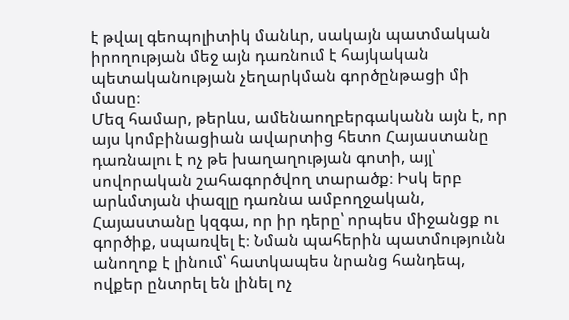է թվալ գեոպոլիտիկ մանևր, սակայն պատմական իրողության մեջ այն դառնում է հայկական պետականության չեղարկման գործընթացի մի մասը։
Մեզ համար, թերևս, ամենաողբերգականն այն է, որ այս կոմբինացիան ավարտից հետո Հայաստանը դառնալու է ոչ թե խաղաղության գոտի, այլ՝ սովորական շահագործվող տարածք։ Իսկ երբ արևմտյան փազլը դառնա ամբողջական, Հայաստանը կզգա, որ իր դերը՝ որպես միջանցք ու գործիք, սպառվել է։ Նման պահերին պատմությունն անողոք է լինում՝ հատկապես նրանց հանդեպ, ովքեր ընտրել են լինել ոչ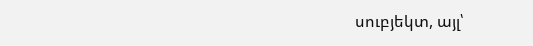սուբյեկտ, այլ՝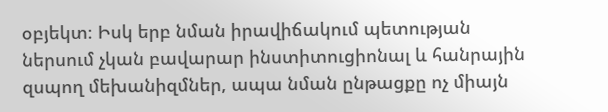օբյեկտ։ Իսկ երբ նման իրավիճակում պետության ներսում չկան բավարար ինստիտուցիոնալ և հանրային զսպող մեխանիզմներ, ապա նման ընթացքը ոչ միայն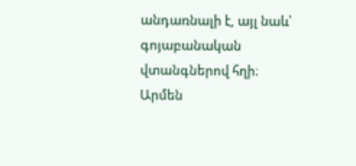անդառնալի է, այլ նաև՝ գոյաբանական վտանգներով հղի։
Արմեն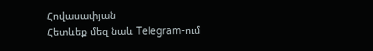Հովասափյան
Հետևեք մեզ նաև Telegram-ում